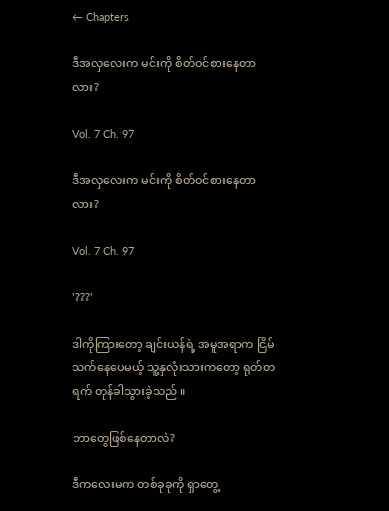← Chapters

ဒီအလှလေးက မင်းကို စိတ်ဝင်စားနေတာလား?

Vol. 7 Ch. 97

ဒီအလှလေးက မင်းကို စိတ်ဝင်စားနေတာလား?

Vol. 7 Ch. 97

'???'

ဒါကိုကြားတော့ ချင်းယန်ရဲ့ အမူအရာက ငြိမ်သက်နေပေမယ့် သူ့နှလုံးသားကတော့ ရုတ်တရက် တုန်ခါသွားခဲ့သည် ။

ဘာတွေဖြစ်နေတာလဲ?

ဒီကလေးမက တစ်ခုခုကို ရှာတွေ့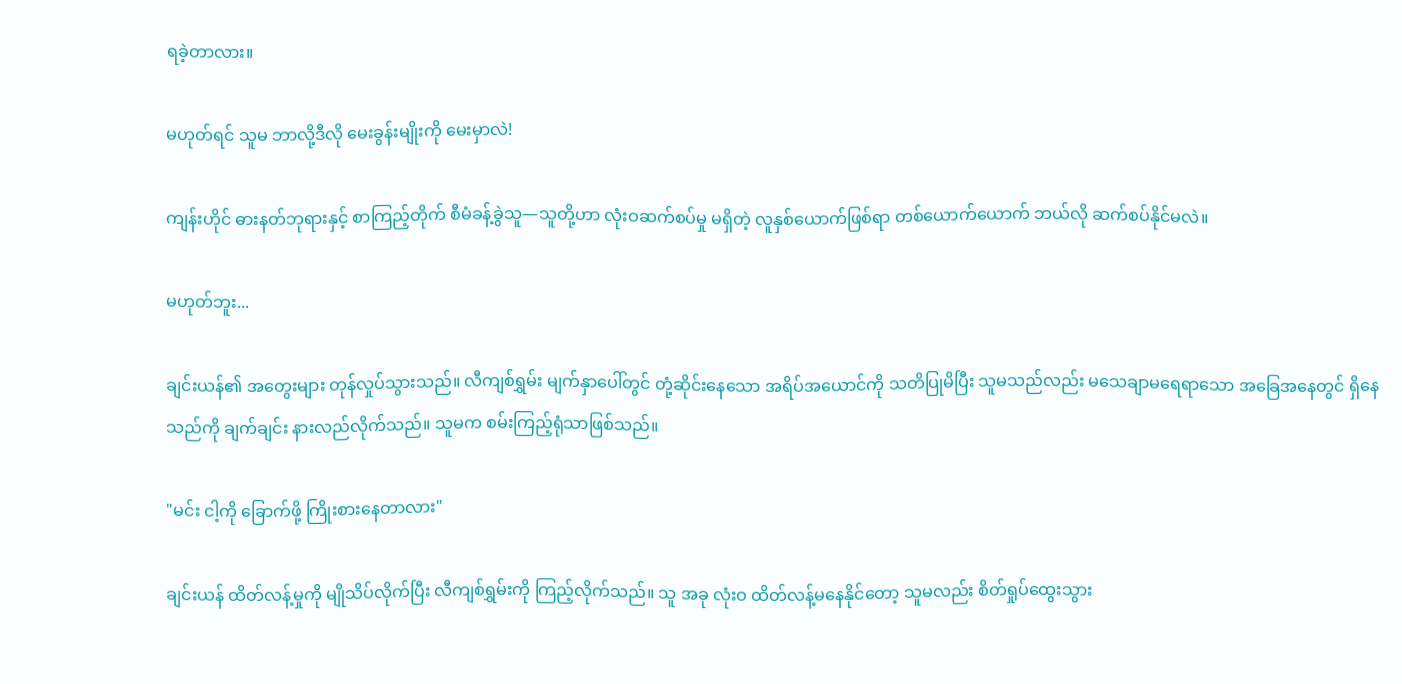ရခဲ့တာလား။

မဟုတ်ရင် သူမ ဘာလို့ဒီလို မေးခွန်းမျိုးကို မေးမှာလဲ!

ကျန်းဟိုင် ဓားနတ်ဘုရားနှင့် စာကြည့်တိုက် စီမံခန့်ခွဲသူ—သူတို့ဟာ လုံးဝဆက်စပ်မှု မရှိတဲ့ လူနှစ်ယောက်ဖြစ်ရာ တစ်ယောက်ယောက် ဘယ်လို ဆက်စပ်နိုင်မလဲ။

မဟုတ်ဘူး...

ချင်းယန်၏ အတွေးများ တုန်လှုပ်သွားသည်။ လီကျစ်ရွှမ်း မျက်နှာပေါ်တွင် တုံ့ဆိုင်းနေသော အရိပ်အယောင်ကို သတိပြုမိပြီး သူမသည်လည်း မသေချာမရေရာသော အခြေအနေတွင် ရှိနေသည်ကို ချက်ချင်း နားလည်လိုက်သည်။ သူမက စမ်းကြည့်ရုံသာဖြစ်သည်။

"မင်း ငါ့ကို ခြောက်ဖို့ ကြိုးစားနေတာလား"

ချင်းယန် ထိတ်လန့်မှုကို မျိုသိပ်လိုက်ပြီး လီကျစ်ရွှမ်းကို ကြည့်လိုက်သည်။ သူ အခု လုံးဝ ထိတ်လန့်မနေနိုင်တော့ သူမလည်း စိတ်ရှုပ်ထွေးသွား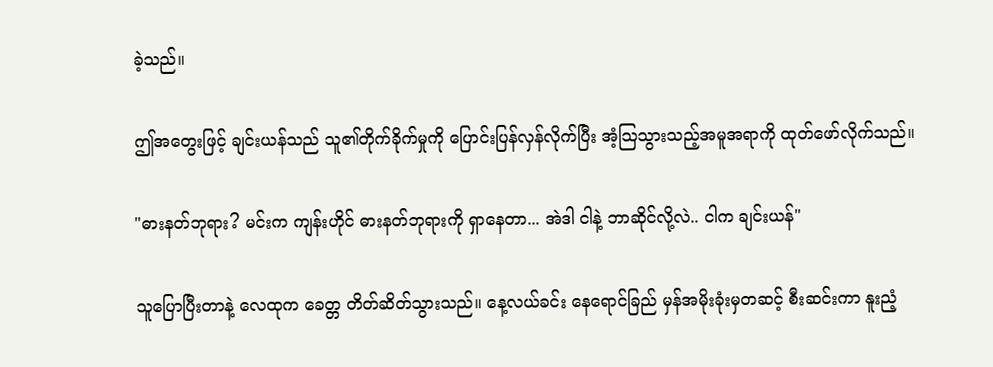ခဲ့သည်။

ဤအတွေးဖြင့် ချင်းယန်သည် သူ၏တိုက်ခိုက်မှုကို ပြောင်းပြန်လှန်လိုက်ပြီး အံ့သြသွားသည့်အမူအရာကို ထုတ်ဖော်လိုက်သည်။

"ဓားနတ်ဘုရား? မင်းက ကျန်းဟိုင် ဓားနတ်ဘုရားကို ရှာနေတာ... အဲဒါ ငါနဲ့ ဘာဆိုင်လို့လဲ.. ငါက ချင်းယန်"

သူပြောပြီးတာနဲ့ လေထုက ခေတ္တ တိတ်ဆိတ်သွားသည်။ နေ့လယ်ခင်း နေရောင်ခြည် မှန်အမိုးခုံးမှတဆင့် စီးဆင်းကာ နူးညံ့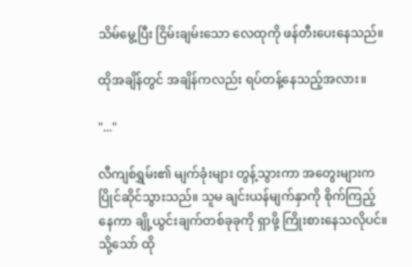သိမ်မွေ့ပြီး ငြိမ်းချမ်းသော လေထုကို ဖန်တီးပေးနေသည်။

ထိုအချိန်တွင် အချိန်ကလည်း ရပ်တန့်နေသည့်အလား။

"..."

လီကျစ်ရွှမ်း၏ မျက်ခုံးများ တွန့်သွားကာ အတွေးများက ပြိုင်ဆိုင်သွားသည်။ သူမ ချင်းယန်မျက်နှာကို စိုက်ကြည့်နေကာ ချို့ယွင်းချက်တစ်ခုခုကို ရှာဖို့ ကြိုးစားနေသလိုပင်။ သို့သော် ထို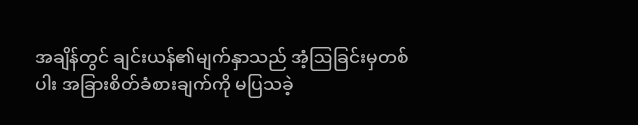အချိန်တွင် ချင်းယန်၏မျက်နှာသည် အံ့ဩခြင်းမှတစ်ပါး အခြားစိတ်ခံစားချက်ကို မပြသခဲ့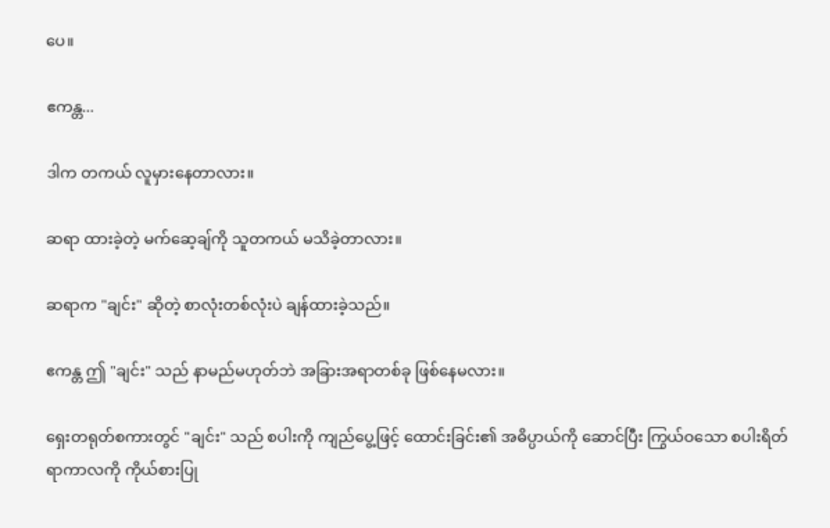ပေ။

ဧကန္တ...

ဒါက တကယ် လူမှားနေတာလား။

ဆရာ ထားခဲ့တဲ့ မက်ဆေ့ချ်ကို သူတကယ် မသိခဲ့တာလား။

ဆရာက "ချင်း" ဆိုတဲ့ စာလုံးတစ်လုံးပဲ ချန်ထားခဲ့သည်။

ဧကန္တ ဤ "ချင်း" သည် နာမည်မဟုတ်ဘဲ အခြားအရာတစ်ခု ဖြစ်နေမလား။

ရှေးတရုတ်စကားတွင် "ချင်း" သည် စပါးကို ကျည်ပွေ့ဖြင့် ထောင်းခြင်း၏ အဓိပ္ပာယ်ကို ဆောင်ပြီး ကြွယ်ဝသော စပါးရိတ်ရာကာလကို ကိုယ်စားပြု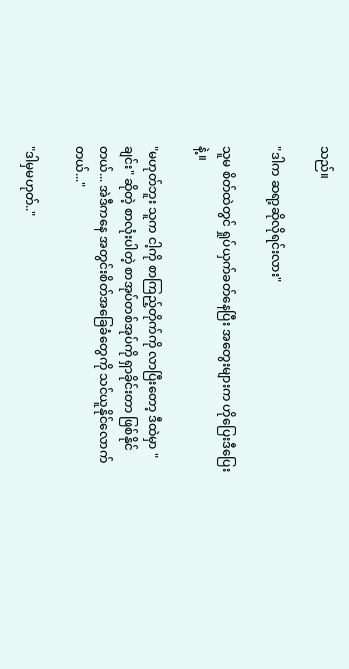သည်။

"ဒါက ဆရာ့ဆိုလိုရင်းလား"

သူမ စိတ်ထဲတွင် ရှုပ်ယှက်ခတ်နေပြီး အတွေးများက ဟိုပြေးဒီပြေးနဲ့။

"မဟုတ်ဘူး သူက ငါ့ကို စာကြည့်တိုက်ကို လာပြီးတော့ ဒီထဲမှာ "ချင်း" ဆိုတဲ့ စာလုံးပါတဲ့ စာအုပ်တစ်အုပ်ကို ရှာခိုင်းတာ ဖြစ်နိုင်တယ်... အဲဒီကနေ အတွင်းစိတ်အခြေခံတွေကို သင်ယူနိုင်လောက်တယ်..."

"ဒါမှမဟုတ်.."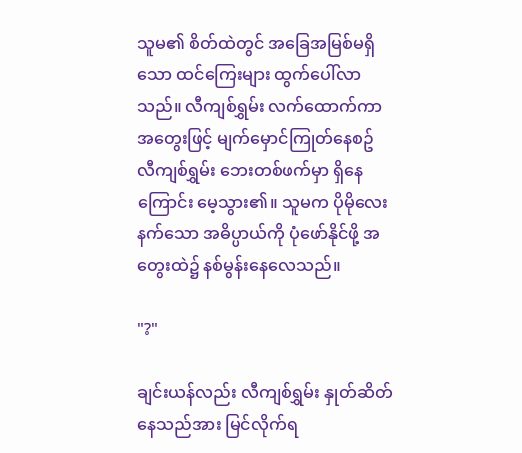သူမ၏ စိတ်ထဲတွင် အခြေအမြစ်မရှိသော ထင်ကြေးများ ထွက်ပေါ်လာသည်။ လီကျစ်ရွှမ်း လက်ထောက်ကာ အတွေးဖြင့် မျက်မှောင်ကြုတ်နေစဥ် လီကျစ်ရွှမ်း ဘေးတစ်ဖက်မှာ ရှိနေကြောင်း မေ့သွား၏။ သူမက ပိုမိုလေးနက်သော အဓိပ္ပာယ်ကို ပုံဖော်နိုင်ဖို့ အတွေးထဲ၌ နစ်မွန်းနေလေသည်။

"?"

ချင်းယန်လည်း လီကျစ်ရွှမ်း နှုတ်ဆိတ်နေသည်အား မြင်လိုက်ရ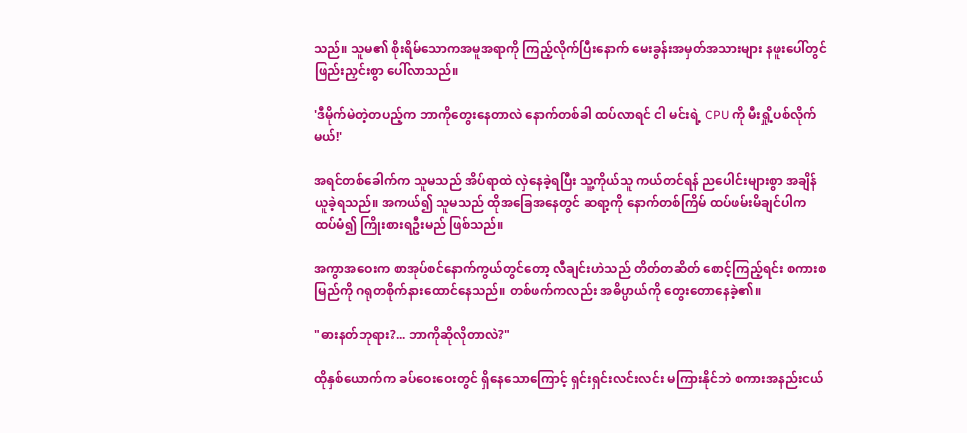သည်။ သူမ၏ စိုးရိမ်သောကအမူအရာကို ကြည့်လိုက်ပြီးနောက် မေးခွန်းအမှတ်အသားများ နဖူးပေါ်တွင် ဖြည်းညှင်းစွာ ပေါ်လာသည်။

'ဒီမိုက်မဲတဲ့တပည့်က ဘာကိုတွေးနေတာလဲ နောက်တစ်ခါ ထပ်လာရင် ငါ မင်းရဲ့ CPU ကို မီးရှို့ပစ်လိုက်မယ်!'

အရင်တစ်ခေါက်က သူမသည် အိပ်ရာထဲ လှဲနေခဲ့ရပြီး သူ့ကိုယ်သူ ကယ်တင်ရန် ညပေါင်းများစွာ အချိန်ယူခဲ့ရသည်။ အကယ်၍ သူမသည် ထိုအခြေအနေတွင် ဆရာ့ကို နောက်တစ်ကြိမ် ထပ်ဖမ်းမိချင်ပါက ထပ်မံ၍ ကြိုးစားရဦးမည် ဖြစ်သည်။

အကွာအဝေးက စာအုပ်စင်နောက်ကွယ်တွင်တော့ လီချင်းဟဲသည် တိတ်တဆိတ် စောင့်ကြည့်ရင်း စကားစမြည်ကို ဂရုတစိုက်နားထောင်နေသည်။ တစ်ဖက်ကလည်း အဓိပ္ပာယ်ကို တွေးတောနေခဲ့၏။

"ဓားနတ်ဘုရား?... ဘာကိုဆိုလိုတာလဲ?"

ထိုနှစ်ယောက်က ခပ်ဝေးဝေးတွင် ရှိနေသောကြောင့် ရှင်းရှင်းလင်းလင်း မကြားနိုင်ဘဲ စကားအနည်းငယ်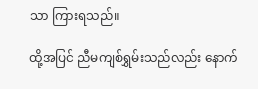သာ ကြားရသည်။

ထို့အပြင် ညီမကျစ်ရွှမ်းသည်လည်း နောက်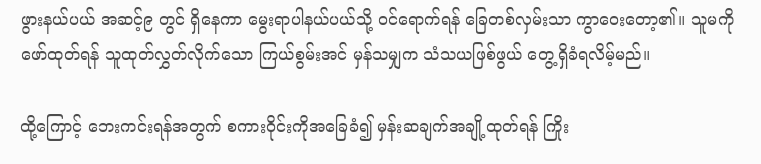ဖွားနယ်ပယ် အဆင့်၉ တွင် ရှိနေကာ မွေးရာပါနယ်ပယ်သို့ ဝင်ရောက်ရန် ခြေတစ်လှမ်းသာ ကွာဝေးတော့၏။ သူမကို ဖော်ထုတ်ရန် သူထုတ်လွှတ်လိုက်သော ကြယ်စွမ်းအင် မှန်သမျှက သံသယဖြစ်ဖွယ် တွေ့ရှိခံရလိမ့်မည်။

ထို့ကြောင့် ဘေးကင်းရန်အတွက် စကားဝိုင်းကိုအခြေခံ၍ မှန်းဆချက်အချို့ထုတ်ရန် ကြိုး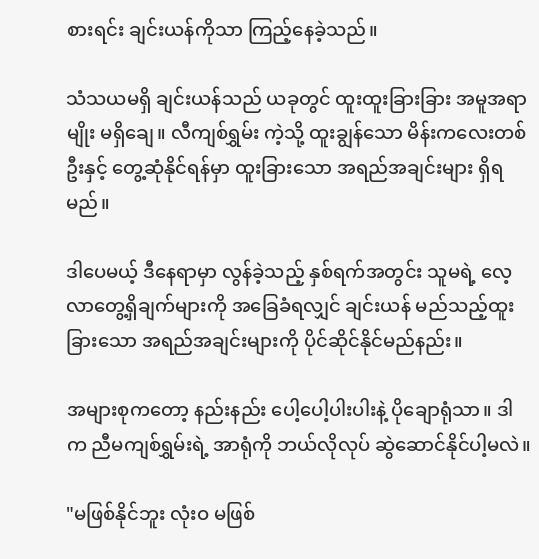စားရင်း ချင်းယန်ကိုသာ ကြည့်နေခဲ့သည်။

သံသယမရှိ ချင်းယန်သည် ယခုတွင် ထူးထူးခြားခြား အမူအရာမျိုး မရှိချေ။ လီကျစ်ရွှမ်း ကဲ့သို့ ထူးချွန်သော မိန်းကလေးတစ်ဦးနှင့် တွေ့ဆုံနိုင်ရန်မှာ ထူးခြားသော အရည်အချင်းများ ရှိရမည်။

ဒါပေမယ့် ဒီနေရာမှာ လွန်ခဲ့သည့် နှစ်ရက်အတွင်း သူမရဲ့ လေ့လာတွေ့ရှိချက်များကို အခြေခံရလျှင် ချင်းယန် မည်သည့်ထူးခြားသော အရည်အချင်းများကို ပိုင်ဆိုင်နိုင်မည်နည်း။

အများစုကတော့ နည်းနည်း ပေါ့ပေါ့ပါးပါးနဲ့ ပိုချောရုံသာ။ ဒါက ညီမကျစ်ရွှမ်းရဲ့ အာရုံကို ဘယ်လိုလုပ် ဆွဲဆောင်နိုင်ပါ့မလဲ။

"မဖြစ်နိုင်ဘူး လုံးဝ မဖြစ်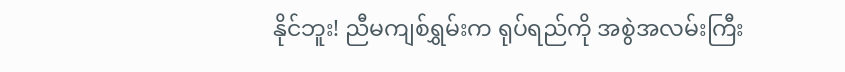နိုင်ဘူး! ညီမကျစ်ရွှမ်းက ရုပ်ရည်ကို အစွဲအလမ်းကြီး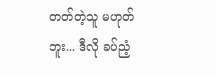တတ်တဲ့သူ မဟုတ်ဘူး... ဒီလို ခပ်ညံ့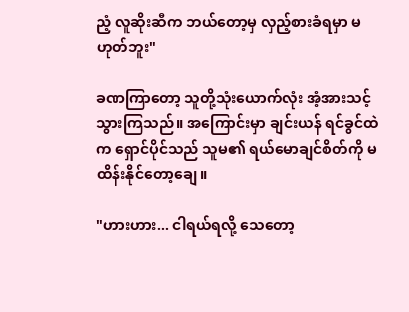ညံ့ လူဆိုးဆီက ဘယ်တော့မှ လှည့်စားခံရမှာ မဟုတ်ဘူး"

ခဏကြာတော့ သူတို့သုံးယောက်လုံး အံ့အားသင့်သွားကြသည်။ အကြောင်းမှာ ချင်းယန် ရင်ခွင်ထဲက ရှောင်ပိုင်သည် သူမ၏ ရယ်မောချင်စိတ်ကို မထိန်းနိုင်တော့ချေ။

"ဟားဟား... ငါရယ်ရလို့ သေတော့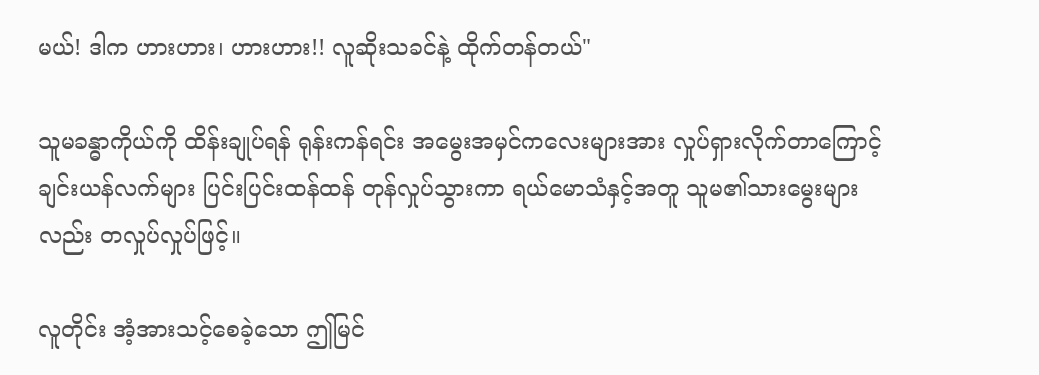မယ်! ဒါက ဟားဟား၊ ဟားဟား!! လူဆိုးသခင်နဲ့ ထိုက်တန်တယ်"

သူမခန္ဓာကိုယ်ကို ထိန်းချုပ်ရန် ရုန်းကန်ရင်း အမွေးအမှင်ကလေးများအား လှုပ်ရှားလိုက်တာကြောင့် ချင်းယန်လက်များ ပြင်းပြင်းထန်ထန် တုန်လှုပ်သွားကာ ရယ်မောသံနှင့်အတူ သူမ၏သားမွေးများလည်း တလှုပ်လှုပ်ဖြင့်။

လူတိုင်း အံ့အားသင့်စေခဲ့သော ဤမြင်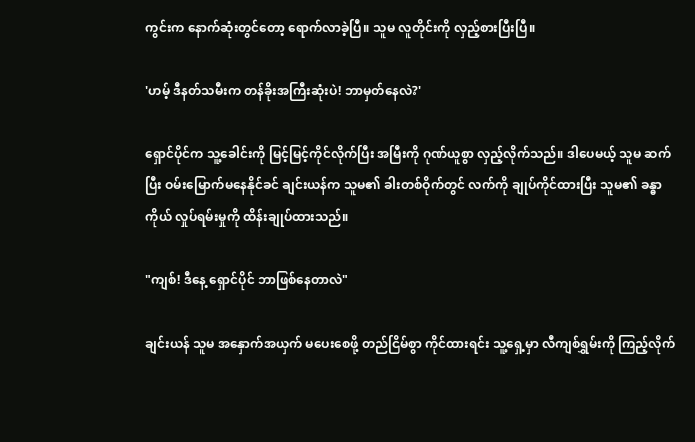ကွင်းက နောက်ဆုံးတွင်တော့ ရောက်လာခဲ့ပြီ။ သူမ လူတိုင်းကို လှည့်စားပြီးပြီ။

'ဟမ့် ဒီနတ်သမီးက တန်ခိုးအကြီးဆုံးပဲ! ဘာမှတ်နေလဲ?'

ရှောင်ပိုင်က သူ့ခေါင်းကို မြင့်မြင့်ကိုင်လိုက်ပြီး အမြီးကို ဂုဏ်ယူစွာ လှည့်လိုက်သည်။ ဒါပေမယ့် သူမ ဆက်ပြီး ဝမ်းမြောက်မနေနိုင်ခင် ချင်းယန်က သူမ၏ ခါးတစ်ဝိုက်တွင် လက်ကို ချုပ်ကိုင်ထားပြီး သူမ၏ ခန္ဓာကိုယ် လှုပ်ရမ်းမှုကို ထိန်းချုပ်ထားသည်။

"ကျစ်! ဒီနေ့ ရှောင်ပိုင် ဘာဖြစ်နေတာလဲ"

ချင်းယန် သူမ အနှောက်အယှက် မပေးစေဖို့ တည်ငြိမ်စွာ ကိုင်ထားရင်း သူ့ရှေ့မှာ လီကျစ်ရွှမ်းကို ကြည့်လိုက်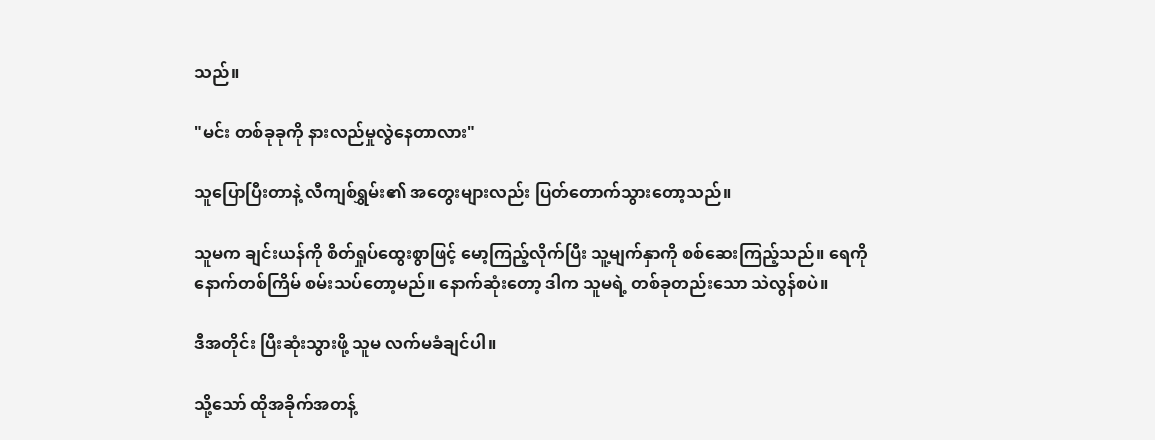သည်။

"မင်း တစ်ခုခုကို နားလည်မှုလွဲနေတာလား"

သူပြောပြီးတာနဲ့ လီကျစ်ရွှမ်း၏ အတွေးများလည်း ပြတ်တောက်သွားတော့သည်။

သူမက ချင်းယန်ကို စိတ်ရှုပ်ထွေးစွာဖြင့် မော့ကြည့်လိုက်ပြီး သူ့မျက်နှာကို စစ်ဆေးကြည့်သည်။ ရေကို နောက်တစ်ကြိမ် စမ်းသပ်တော့မည်။ နောက်ဆုံးတော့ ဒါက သူမရဲ့ တစ်ခုတည်းသော သဲလွန်စပဲ။

ဒီအတိုင်း ပြီးဆုံးသွားဖို့ သူမ လက်မခံချင်ပါ။

သို့သော် ထိုအခိုက်အတန့်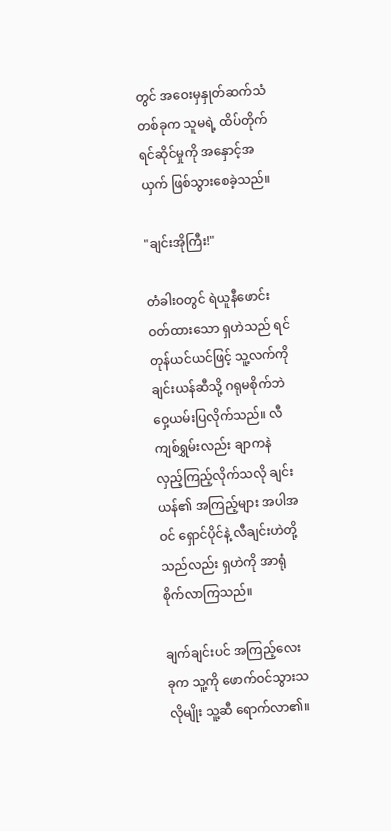တွင် အဝေးမှနှုတ်ဆက်သံတစ်ခုက သူမရဲ့ ထိပ်တိုက်ရင်ဆိုင်မှုကို အနှောင့်အယှက် ဖြစ်သွားစေခဲ့သည်။

"ချင်းအိုကြီး!"

တံခါးဝတွင် ရဲယူနီဖောင်းဝတ်ထားသော ရှဟဲသည် ရင်တုန်ယင်ယင်ဖြင့် သူ့လက်ကို ချင်းယန်ဆီသို့ ဂရုမစိုက်ဘဲ ဝှေ့ယမ်းပြလိုက်သည်။ လီကျစ်ရွှမ်းလည်း ချာကနဲ လှည့်ကြည့်လိုက်သလို ချင်းယန်၏ အကြည့်များ အပါအဝင် ရှောင်ပိုင်နဲ့ လီချင်းဟဲတို့သည်လည်း ရှဟဲကို အာရုံစိုက်လာကြသည်။

ချက်ချင်းပင် အကြည့်လေးခုက သူ့ကို ဖောက်ဝင်သွားသလိုမျိုး သူ့ဆီ ရောက်လာ၏။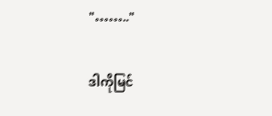"…….."

ဒါကိုမြင်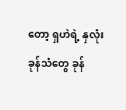တော့ ရှဟဲရဲ့ နှလုံးခုန်သံတွေ ခုန်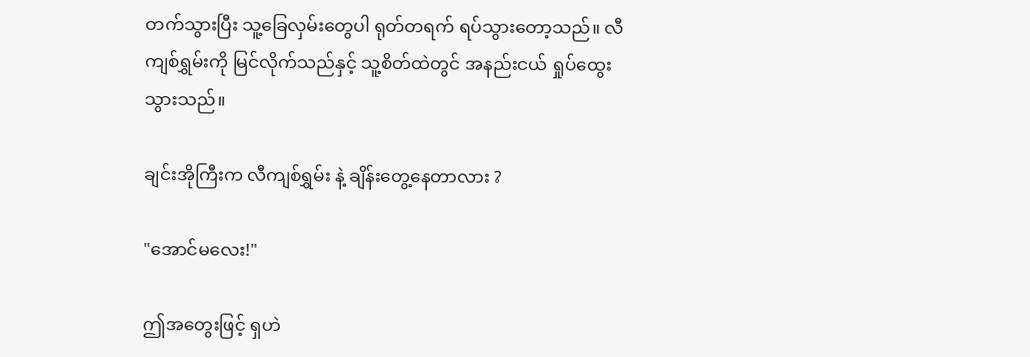တက်သွားပြီး သူ့ခြေလှမ်းတွေပါ ရုတ်တရက် ရပ်သွားတော့သည်။ လီကျစ်ရွှမ်းကို မြင်လိုက်သည်နှင့် သူ့စိတ်ထဲတွင် အနည်းငယ် ရှုပ်ထွေးသွားသည်။

ချင်းအိုကြီးက လီကျစ်ရွှမ်း နဲ့ ချိန်းတွေ့နေတာလား ?

"အောင်မလေး!"

ဤအတွေးဖြင့် ရှဟဲ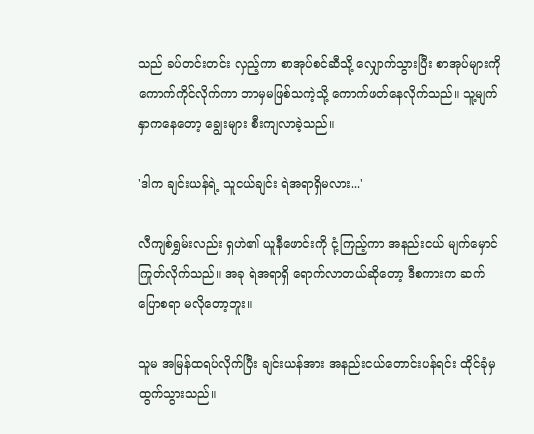သည် ခပ်တင်းတင်း လှည့်ကာ စာအုပ်စင်ဆီသို့ လျှောက်သွားပြီး စာအုပ်များကို ကောက်ကိုင်လိုက်ကာ ဘာမှမဖြစ်သကဲ့သို့ ကောက်ဖတ်နေလိုက်သည်။ သူ့မျက်နှာကနေတော့ ချွေးများ စီးကျလာခဲ့သည်။

'ဒါက ချင်းယန်ရဲ့ သူငယ်ချင်း ရဲအရာရှိမလား...'

လီကျစ်ရွှမ်းလည်း ရှဟဲ၏ ယူနီဖောင်းကို ငုံ့ကြည့်ကာ အနည်းငယ် မျက်မှောင်ကြုတ်လိုက်သည်။ အခု ရဲအရာရှိ ရောက်လာတယ်ဆိုတော့ ဒီစကားက ဆက်ပြောစရာ မလိုတော့ဘူး။

သူမ အမြန်ထရပ်လိုက်ပြီး ချင်းယန်အား အနည်းငယ်တောင်းပန်ရင်း ထိုင်ခုံမှ ထွက်သွားသည်။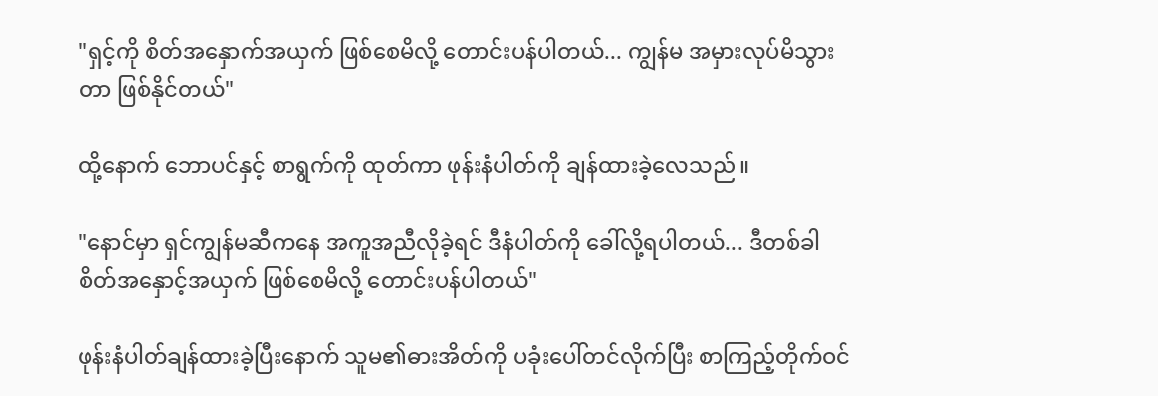"ရှင့်ကို စိတ်အနှောက်အယှက် ဖြစ်စေမိလို့ တောင်းပန်ပါတယ်... ကျွန်မ အမှားလုပ်မိသွားတာ ဖြစ်နိုင်တယ်"

ထို့နောက် ဘောပင်နှင့် စာရွက်ကို ထုတ်ကာ ဖုန်းနံပါတ်ကို ချန်ထားခဲ့လေသည်။

"နောင်မှာ ရှင်ကျွန်မဆီကနေ အကူအညီလိုခဲ့ရင် ဒီနံပါတ်ကို ခေါ်လို့ရပါတယ်... ဒီတစ်ခါ စိတ်အနှောင့်အယှက် ဖြစ်စေမိလို့ တောင်းပန်ပါတယ်"

ဖုန်းနံပါတ်ချန်ထားခဲ့ပြီးနောက် သူမ၏ဓားအိတ်ကို ပခုံးပေါ်တင်လိုက်ပြီး စာကြည့်တိုက်ဝင်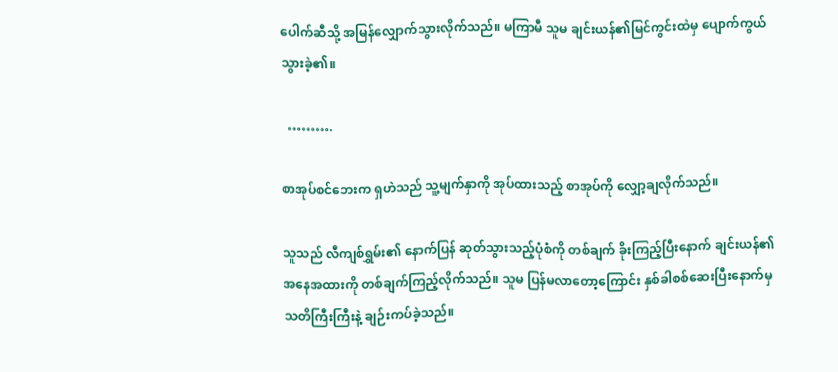ပေါက်ဆီသို့ အမြန်လျှောက်သွားလိုက်သည်။ မကြာမီ သူမ ချင်းယန်၏မြင်ကွင်းထဲမှ ပျောက်ကွယ်သွားခဲ့၏။

  ……….

စာအုပ်စင်ဘေးက ရှဟဲသည် သူ့မျက်နှာကို အုပ်ထားသည့် စာအုပ်ကို လျှော့ချလိုက်သည်။

သူသည် လီကျစ်ရွှမ်း၏ နောက်ပြန် ဆုတ်သွားသည့်ပုံစံကို တစ်ချက် ခိုးကြည့်ပြီးနောက် ချင်းယန်၏ အနေအထားကို တစ်ချက်ကြည့်လိုက်သည်။ သူမ ပြန်မလာတော့ကြောင်း နှစ်ခါစစ်ဆေးပြီးနောက်မှ သတိကြီးကြီးနဲ့ ချဉ်းကပ်ခဲ့သည်။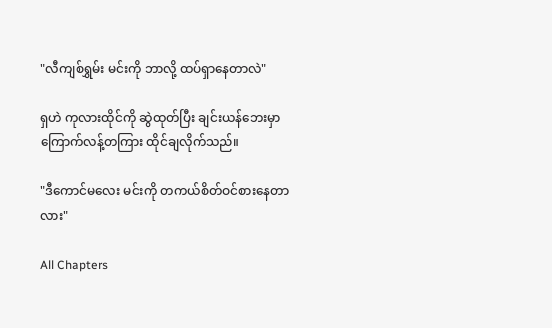"လီကျစ်ရွှမ်း မင်းကို ဘာလို့ ထပ်ရှာနေတာလဲ"

ရှဟဲ ကုလားထိုင်ကို ဆွဲထုတ်ပြီး ချင်းယန်ဘေးမှာ ကြောက်လန့်တကြား ထိုင်ချလိုက်သည်။

"ဒီကောင်မလေး မင်းကို တကယ်စိတ်ဝင်စားနေတာလား"

All Chapters